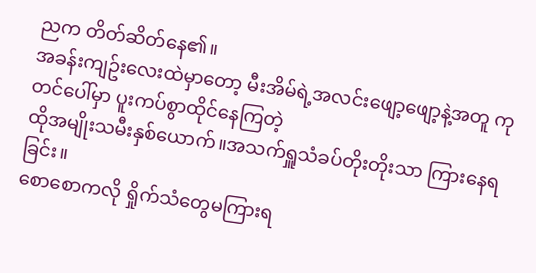ညက တိတ်ဆိတ်နေ၏။
အခန်းကျဥ်းလေးထဲမှာတော့ မီးအိမ်ရဲ့အလင်းဖျော့ဖျော့နဲ့အတူ ကုတင်ပေါ်မှာ ပူးကပ်စွာထိုင်နေကြတဲ့
ထိုအမျိုးသမီးနှစ်ယောက်။အသက်ရှူသံခပ်တိုးတိုးသာ ကြားနေရခြင်း။
စောစောကလို ရှိုက်သံတွေမကြားရ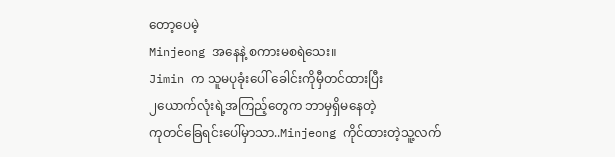တော့ပေမဲ့
Minjeong အနေနဲ့ စကားမစရဲသေး။
Jimin က သူမပုခုံးပေါ် ခေါင်းကိုမှီတင်ထားပြီး
၂ယောက်လုံးရဲ့အကြည့်တွေက ဘာမှရှိမနေတဲ့
ကုတင်ခြေရင်းပေါ်မှာသာ..Minjeong ကိုင်ထားတဲ့သူ့လက်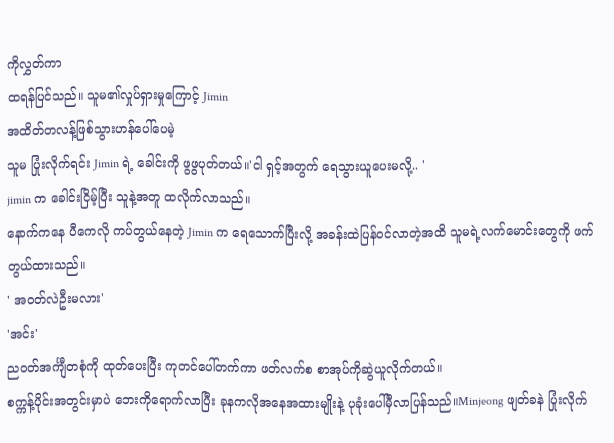ကိုလွှတ်ကာ
ထရန်ပြင်သည်။ သူမ၏လှုပ်ရှားမှုကြောင့် Jimin
အထိတ်တလန့်ဖြစ်သွားဟန်ပေါ်ပေမဲ့
သူမ ပြုံးလိုက်ရင်း Jimin ရဲ့ ခေါင်းကို ဖွဖွပုတ်တယ်။'ငါ ရှင့်အတွက် ရေသွားယူပေးမလို့.. '
jimin က ခေါင်းငြိမ့်ပြီး သူနဲ့အတူ ထလိုက်လာသည်။
နောက်ကနေ ပီကေလို ကပ်တွယ်နေတဲ့ Jimin က ရေသောက်ပြီးလို့ အခန်းထဲပြန်ဝင်လာတဲ့အထိ သူမရဲ့လက်မောင်းတွေကို ဖက်တွယ်ထားသည်။
' အဝတ်လဲဦးမလား'
'အင်း'
ညဝတ်အင်္ကျီတစုံကို ထုတ်ပေးပြီး ကုတင်ပေါ်တက်ကာ ဖတ်လက်စ စာအုပ်ကိုဆွဲယူလိုက်တယ်။
စက္ကန့်ပိုင်းအတွင်းမှာပဲ ဘေးကိုရောက်လာပြီး ခုနကလိုအနေအထားမျိုးနဲ့ ပုခုံးပေါ်မှီလာပြန်သည်။Minjeong ဖျတ်ခနဲ ပြုံးလိုက်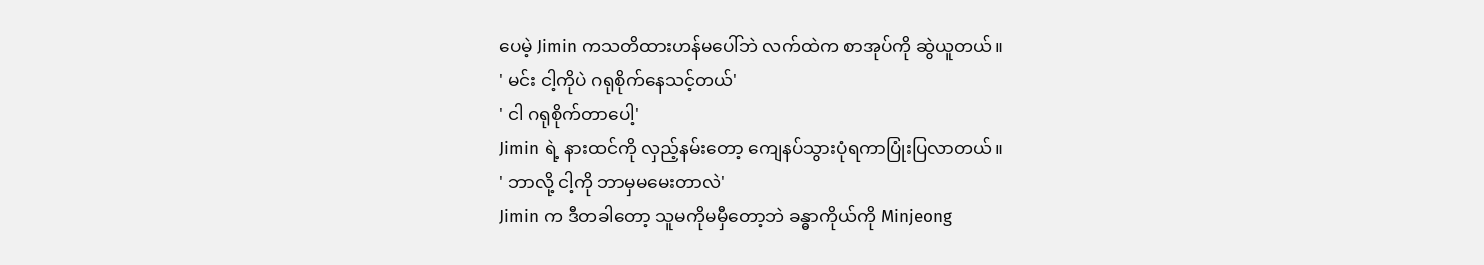ပေမဲ့ Jimin ကသတိထားဟန်မပေါ်ဘဲ လက်ထဲက စာအုပ်ကို ဆွဲယူတယ်။
' မင်း ငါ့ကိုပဲ ဂရုစိုက်နေသင့်တယ်'
' ငါ ဂရုစိုက်တာပေါ့'
Jimin ရဲ့ နားထင်ကို လှည့်နမ်းတော့ ကျေနပ်သွားပုံရကာပြုံးပြလာတယ်။
' ဘာလို့ ငါ့ကို ဘာမှမမေးတာလဲ'
Jimin က ဒီတခါတော့ သူမကိုမမှီတော့ဘဲ ခန္ဓာကိုယ်ကို Minjeong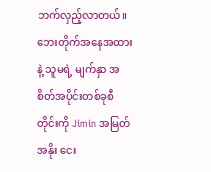ဘက်လှည့်လာတယ်။
ဘေးတိုက်အနေအထားနဲ့ သူမရဲ့ မျက်နှာ အစိတ်အပိုင်းတစ်ခုစီတိုင်းကို Jimin အမြတ်အနိုး ငေး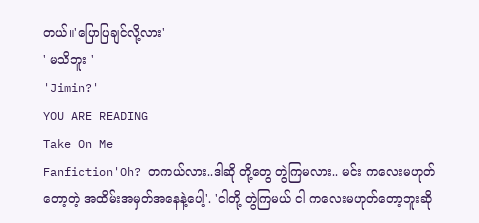တယ်။'ပြောပြချင်လို့လား'
' မသိဘူး '
'Jimin?'
YOU ARE READING
Take On Me
Fanfiction'Oh? တကယ်လား..ဒါဆို တို့တွေ တွဲကြမလား.. မင်း ကလေးမဟုတ်တော့တဲ့ အထိမ်းအမှတ်အနေနဲ့ပေါ့'. 'ငါတို့ တွဲကြမယ် ငါ ကလေးမဟုတ်တော့ဘူးဆို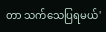တာ သက်သေပြရမယ်'